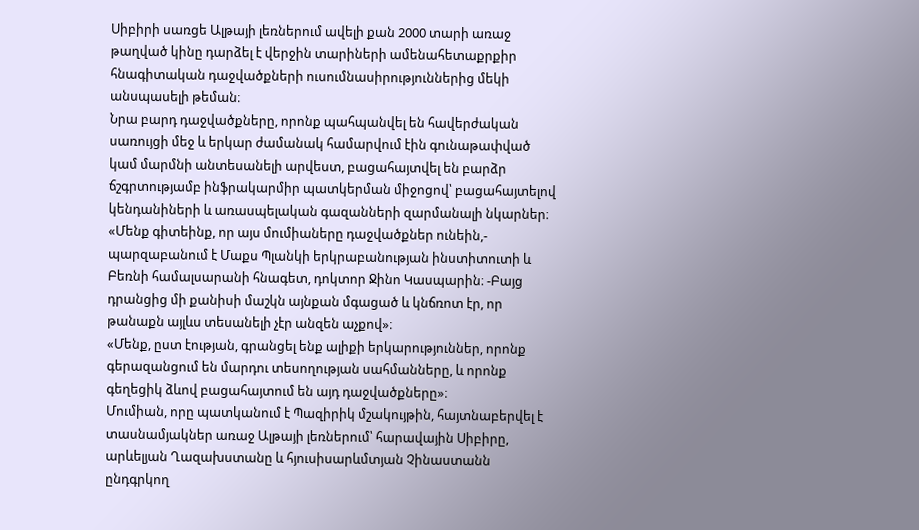Սիբիրի սառցե Ալթայի լեռներում ավելի քան 2000 տարի առաջ թաղված կինը դարձել է վերջին տարիների ամենահետաքրքիր հնագիտական դաջվածքների ուսումնասիրություններից մեկի անսպասելի թեման։
Նրա բարդ դաջվածքները, որոնք պահպանվել են հավերժական սառույցի մեջ և երկար ժամանակ համարվում էին գունաթափված կամ մարմնի անտեսանելի արվեստ, բացահայտվել են բարձր ճշգրտությամբ ինֆրակարմիր պատկերման միջոցով՝ բացահայտելով կենդանիների և առասպելական գազանների զարմանալի նկարներ։
«Մենք գիտեինք, որ այս մումիաները դաջվածքներ ունեին,- պարզաբանում է Մաքս Պլանկի երկրաբանության ինստիտուտի և Բեռնի համալսարանի հնագետ, դոկտոր Ջինո Կասպարին։ -Բայց դրանցից մի քանիսի մաշկն այնքան մգացած և կնճռոտ էր, որ թանաքն այլևս տեսանելի չէր անզեն աչքով»։
«Մենք, ըստ էության, գրանցել ենք ալիքի երկարություններ, որոնք գերազանցում են մարդու տեսողության սահմանները, և որոնք գեղեցիկ ձևով բացահայտում են այդ դաջվածքները»։
Մումիան, որը պատկանում է Պազիրիկ մշակույթին, հայտնաբերվել է տասնամյակներ առաջ Ալթայի լեռներում՝ հարավային Սիբիրը, արևելյան Ղազախստանը և հյուսիսարևմտյան Չինաստանն ընդգրկող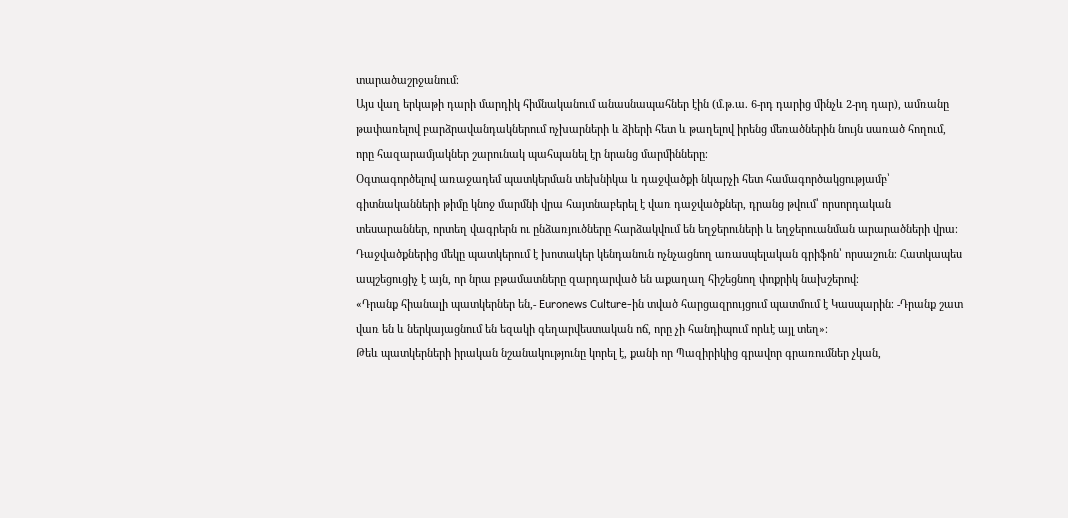տարածաշրջանում։
Այս վաղ երկաթի դարի մարդիկ հիմնականում անասնապահներ էին (մ.թ.ա. 6-րդ դարից մինչև 2-րդ դար), ամռանը թափառելով բարձրավանդակներում ոչխարների և ձիերի հետ և թաղելով իրենց մեռածներին նույն սառած հողում, որը հազարամյակներ շարունակ պահպանել էր նրանց մարմինները։
Օգտագործելով առաջադեմ պատկերման տեխնիկա և դաջվածքի նկարչի հետ համագործակցությամբ՝ գիտնականների թիմը կնոջ մարմնի վրա հայտնաբերել է վառ դաջվածքներ, դրանց թվում՝ որսորդական տեսարաններ, որտեղ վագրերն ու ընձառյուծները հարձակվում են եղջերուների և եղջերուանման արարածների վրա։
Դաջվածքներից մեկը պատկերում է խոտակեր կենդանուն ոչնչացնող առասպելական գրիֆոն՝ որսաշուն։ Հատկապես ապշեցուցիչ է այն, որ նրա բթամատները զարդարված են աքաղաղ հիշեցնող փոքրիկ նախշերով։
«Դրանք հիանալի պատկերներ են,- Euronews Culture-ին տված հարցազրույցում պատմում է Կասպարին։ -Դրանք շատ վառ են և ներկայացնում են եզակի գեղարվեստական ոճ, որը չի հանդիպում որևէ այլ տեղ»։
Թեև պատկերների իրական նշանակությունը կորել է, քանի որ Պազիրիկից գրավոր գրառումներ չկան,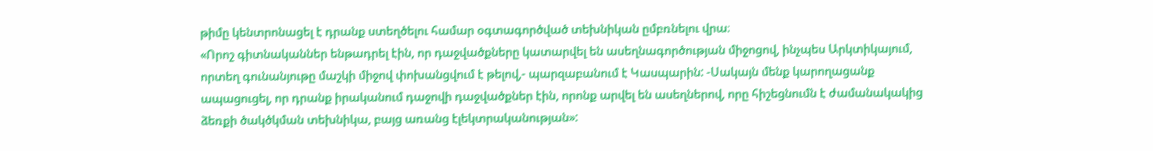թիմը կենտրոնացել է դրանք ստեղծելու համար օգտագործված տեխնիկան ըմբռնելու վրա։
«Որոշ գիտնականներ ենթադրել էին, որ դաջվածքները կատարվել են ասեղնագործության միջոցով, ինչպես Արկտիկայում, որտեղ գունանյութը մաշկի միջով փոխանցվում է թելով,- պարզաբանում է Կասպարին: -Սակայն մենք կարողացանք ապացուցել, որ դրանք իրականում դաջովի դաջվածքներ էին, որոնք արվել են ասեղներով, որը հիշեցնումն է ժամանակակից ձեռքի ծակծկման տեխնիկա, բայց առանց էլեկտրականության»: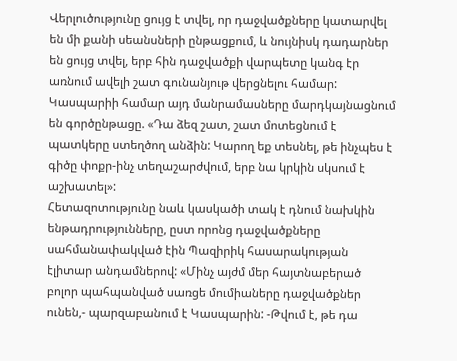Վերլուծությունը ցույց է տվել, որ դաջվածքները կատարվել են մի քանի սեանսների ընթացքում, և նույնիսկ դադարներ են ցույց տվել, երբ հին դաջվածքի վարպետը կանգ էր առնում ավելի շատ գունանյութ վերցնելու համար:
Կասպարիի համար այդ մանրամասները մարդկայնացնում են գործընթացը. «Դա ձեզ շատ, շատ մոտեցնում է պատկերը ստեղծող անձին: Կարող եք տեսնել, թե ինչպես է գիծը փոքր-ինչ տեղաշարժվում, երբ նա կրկին սկսում է աշխատել»:
Հետազոտությունը նաև կասկածի տակ է դնում նախկին ենթադրությունները, ըստ որոնց դաջվածքները սահմանափակված էին Պազիրիկ հասարակության էլիտար անդամներով: «Մինչ այժմ մեր հայտնաբերած բոլոր պահպանված սառցե մումիաները դաջվածքներ ունեն,- պարզաբանում է Կասպարին: -Թվում է, թե դա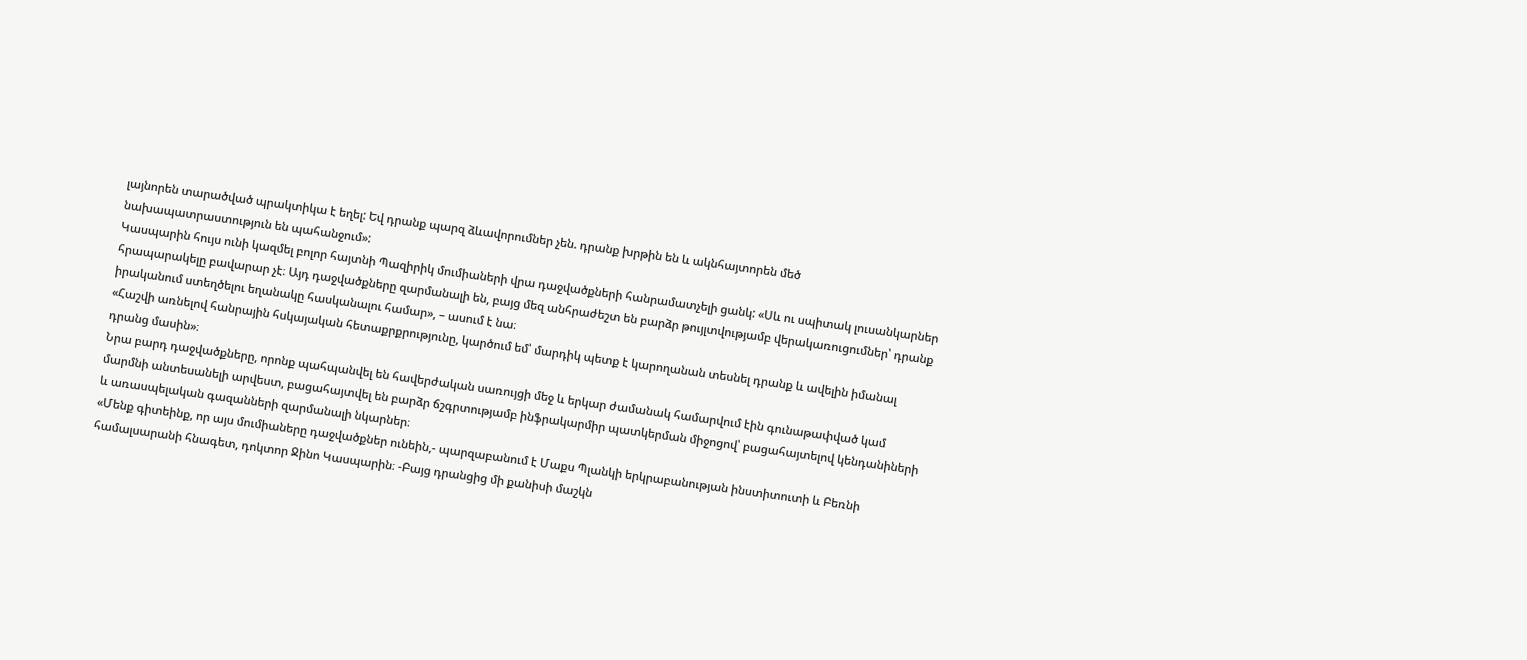լայնորեն տարածված պրակտիկա է եղել: Եվ դրանք պարզ ձևավորումներ չեն. դրանք խրթին են և ակնհայտորեն մեծ նախապատրաստություն են պահանջում»:
Կասպարին հույս ունի կազմել բոլոր հայտնի Պազիրիկ մումիաների վրա դաջվածքների հանրամատչելի ցանկ: «Սև ու սպիտակ լուսանկարներ հրապարակելը բավարար չէ։ Այդ դաջվածքները զարմանալի են, բայց մեզ անհրաժեշտ են բարձր թույլտվությամբ վերակառուցումներ՝ դրանք իրականում ստեղծելու եղանակը հասկանալու համար», – ասում է նա։
«Հաշվի առնելով հանրային հսկայական հետաքրքրությունը, կարծում եմ՝ մարդիկ պետք է կարողանան տեսնել դրանք և ավելին իմանալ դրանց մասին»։
Նրա բարդ դաջվածքները, որոնք պահպանվել են հավերժական սառույցի մեջ և երկար ժամանակ համարվում էին գունաթափված կամ մարմնի անտեսանելի արվեստ, բացահայտվել են բարձր ճշգրտությամբ ինֆրակարմիր պատկերման միջոցով՝ բացահայտելով կենդանիների և առասպելական գազանների զարմանալի նկարներ։
«Մենք գիտեինք, որ այս մումիաները դաջվածքներ ունեին,- պարզաբանում է Մաքս Պլանկի երկրաբանության ինստիտուտի և Բեռնի համալսարանի հնագետ, դոկտոր Ջինո Կասպարին։ -Բայց դրանցից մի քանիսի մաշկն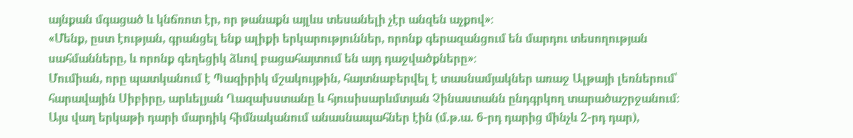այնքան մգացած և կնճռոտ էր, որ թանաքն այլևս տեսանելի չէր անզեն աչքով»։
«Մենք, ըստ էության, գրանցել ենք ալիքի երկարություններ, որոնք գերազանցում են մարդու տեսողության սահմանները, և որոնք գեղեցիկ ձևով բացահայտում են այդ դաջվածքները»։
Մումիան, որը պատկանում է Պազիրիկ մշակույթին, հայտնաբերվել է տասնամյակներ առաջ Ալթայի լեռներում՝ հարավային Սիբիրը, արևելյան Ղազախստանը և հյուսիսարևմտյան Չինաստանն ընդգրկող տարածաշրջանում։
Այս վաղ երկաթի դարի մարդիկ հիմնականում անասնապահներ էին (մ.թ.ա. 6-րդ դարից մինչև 2-րդ դար),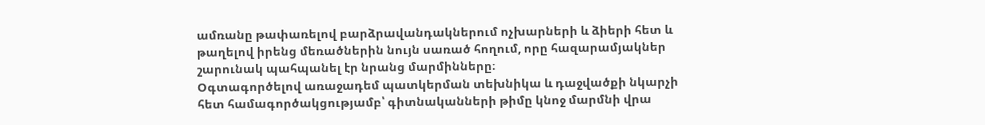ամռանը թափառելով բարձրավանդակներում ոչխարների և ձիերի հետ և թաղելով իրենց մեռածներին նույն սառած հողում, որը հազարամյակներ շարունակ պահպանել էր նրանց մարմինները։
Օգտագործելով առաջադեմ պատկերման տեխնիկա և դաջվածքի նկարչի հետ համագործակցությամբ՝ գիտնականների թիմը կնոջ մարմնի վրա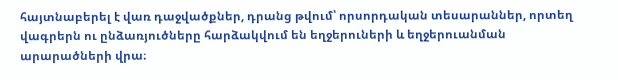հայտնաբերել է վառ դաջվածքներ, դրանց թվում՝ որսորդական տեսարաններ, որտեղ վագրերն ու ընձառյուծները հարձակվում են եղջերուների և եղջերուանման արարածների վրա։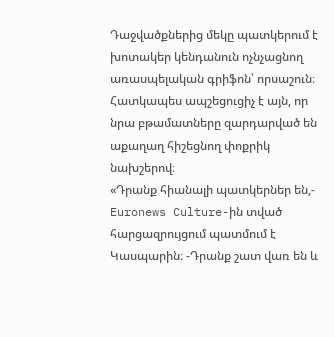Դաջվածքներից մեկը պատկերում է խոտակեր կենդանուն ոչնչացնող առասպելական գրիֆոն՝ որսաշուն։ Հատկապես ապշեցուցիչ է այն, որ նրա բթամատները զարդարված են աքաղաղ հիշեցնող փոքրիկ նախշերով։
«Դրանք հիանալի պատկերներ են,- Euronews Culture-ին տված հարցազրույցում պատմում է Կասպարին։ -Դրանք շատ վառ են և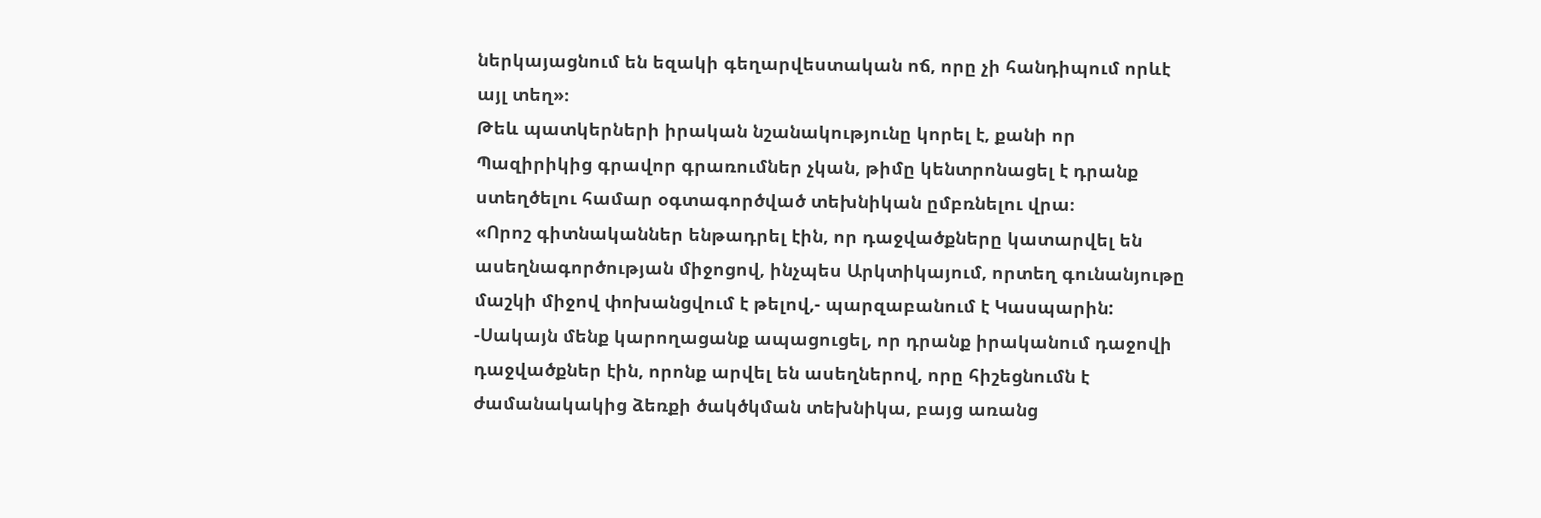ներկայացնում են եզակի գեղարվեստական ոճ, որը չի հանդիպում որևէ այլ տեղ»։
Թեև պատկերների իրական նշանակությունը կորել է, քանի որ Պազիրիկից գրավոր գրառումներ չկան, թիմը կենտրոնացել է դրանք ստեղծելու համար օգտագործված տեխնիկան ըմբռնելու վրա։
«Որոշ գիտնականներ ենթադրել էին, որ դաջվածքները կատարվել են ասեղնագործության միջոցով, ինչպես Արկտիկայում, որտեղ գունանյութը մաշկի միջով փոխանցվում է թելով,- պարզաբանում է Կասպարին: -Սակայն մենք կարողացանք ապացուցել, որ դրանք իրականում դաջովի դաջվածքներ էին, որոնք արվել են ասեղներով, որը հիշեցնումն է ժամանակակից ձեռքի ծակծկման տեխնիկա, բայց առանց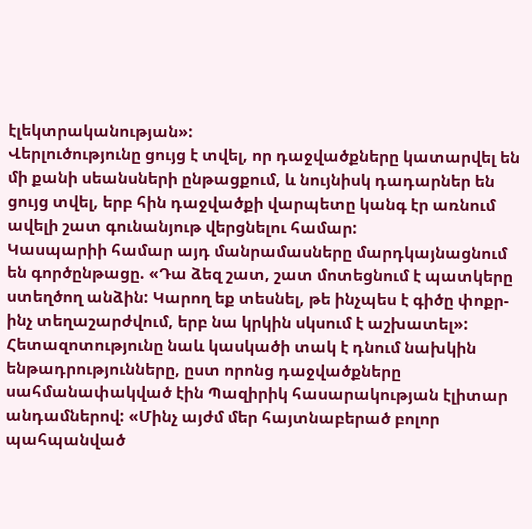էլեկտրականության»:
Վերլուծությունը ցույց է տվել, որ դաջվածքները կատարվել են մի քանի սեանսների ընթացքում, և նույնիսկ դադարներ են ցույց տվել, երբ հին դաջվածքի վարպետը կանգ էր առնում ավելի շատ գունանյութ վերցնելու համար:
Կասպարիի համար այդ մանրամասները մարդկայնացնում են գործընթացը. «Դա ձեզ շատ, շատ մոտեցնում է պատկերը ստեղծող անձին: Կարող եք տեսնել, թե ինչպես է գիծը փոքր-ինչ տեղաշարժվում, երբ նա կրկին սկսում է աշխատել»:
Հետազոտությունը նաև կասկածի տակ է դնում նախկին ենթադրությունները, ըստ որոնց դաջվածքները սահմանափակված էին Պազիրիկ հասարակության էլիտար անդամներով: «Մինչ այժմ մեր հայտնաբերած բոլոր պահպանված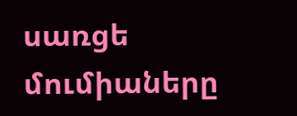սառցե մումիաները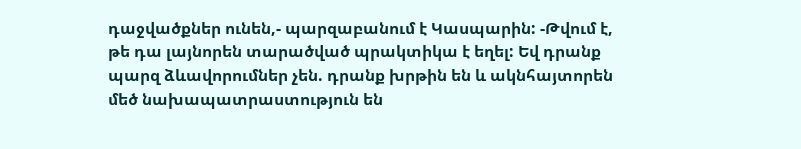դաջվածքներ ունեն,- պարզաբանում է Կասպարին: -Թվում է, թե դա լայնորեն տարածված պրակտիկա է եղել: Եվ դրանք պարզ ձևավորումներ չեն. դրանք խրթին են և ակնհայտորեն մեծ նախապատրաստություն են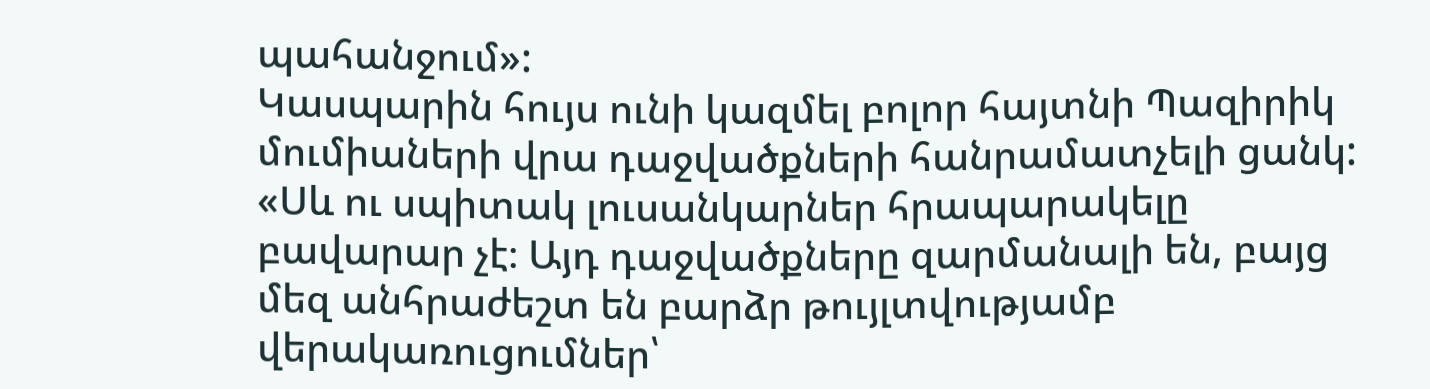պահանջում»:
Կասպարին հույս ունի կազմել բոլոր հայտնի Պազիրիկ մումիաների վրա դաջվածքների հանրամատչելի ցանկ: «Սև ու սպիտակ լուսանկարներ հրապարակելը բավարար չէ։ Այդ դաջվածքները զարմանալի են, բայց մեզ անհրաժեշտ են բարձր թույլտվությամբ վերակառուցումներ՝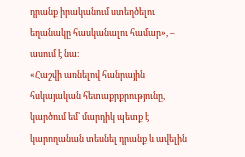դրանք իրականում ստեղծելու եղանակը հասկանալու համար», – ասում է նա։
«Հաշվի առնելով հանրային հսկայական հետաքրքրությունը, կարծում եմ՝ մարդիկ պետք է կարողանան տեսնել դրանք և ավելին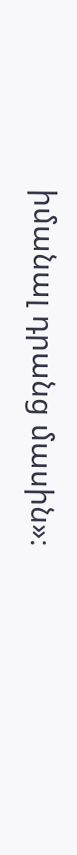իմանալ դրանց մասին»։